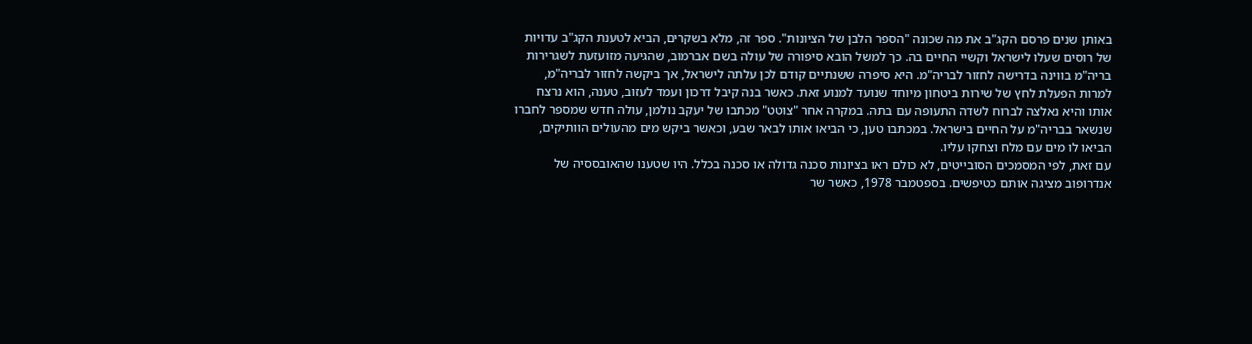באותן שנים פרסם הקג"ב את מה שכונה "הספר הלבן של הציונות". ספר זה, מלא בשקרים, הביא לטענת הקג"ב עדויות של רוסים שעלו לישראל וקשיי החיים בה. כך למשל הובא סיפורה של עולה בשם אברמוב, שהגיעה מזועזעת לשגרירות בריה"מ בווינה בדרישה לחזור לבריה"מ. היא סיפרה ששנתיים קודם לכן עלתה לישראל, אך ביקשה לחזור לבריה"מ, למרות הפעלת לחץ של שירות ביטחון מיוחד שנועד למנוע זאת. כאשר בנה קיבל דרכון ועמד לעזוב, טענה, הוא נרצח אותו והיא נאלצה לברוח לשדה התעופה עם בתה. במקרה אחר "צוטט" מכתבו של יעקב נולמן, עולה חדש שמספר לחברו שנשאר בבריה"מ על החיים בישראל. במכתבו טען, כי הביאו אותו לבאר שבע, וכאשר ביקש מים מהעולים הוותיקים, הביאו לו מים עם מלח וצחקו עליו.
עם זאת, לפי המסמכים הסובייטים, לא כולם ראו בציונות סכנה גדולה או סכנה בכלל. היו שטענו שהאובססיה של אנדרופוב מציגה אותם כטיפשים. בספטמבר 1978, כאשר שר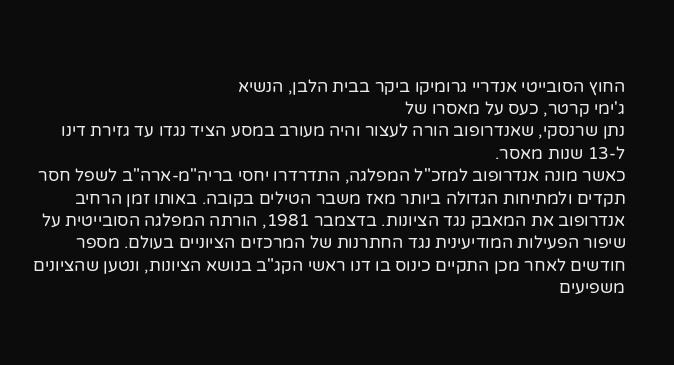החוץ הסובייטי אנדריי גרומיקו ביקר בבית הלבן, הנשיא
ג'ימי קרטר, כעס על מאסרו של
נתן שרנסקי, שאנדרופוב הורה לעצור והיה מעורב במסע הציד נגדו עד גזירת דינו ל-13 שנות מאסר.
כאשר מונה אנדרופוב למזכ"ל המפלגה, התדרדרו יחסי בריה"מ-ארה"ב לשפל חסר תקדים ולמתיחות הגדולה ביותר מאז משבר הטילים בקובה. באותו זמן הרחיב אנדרופוב את המאבק נגד הציונות. בדצמבר 1981, הורתה המפלגה הסובייטית על שיפור הפעילות המודיעינית נגד החתרנות של המרכזים הציוניים בעולם. מספר חודשים לאחר מכן התקיים כינוס בו דנו ראשי הקג"ב בנושא הציונות, ונטען שהציונים משפיעים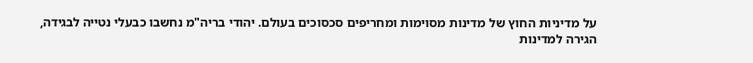על מדיניות החוץ של מדינות מסוימות ומחריפים סכסוכים בעולם. יהודי בריה"מ נחשבו כבעלי נטייה לבגידה, הגירה למדינות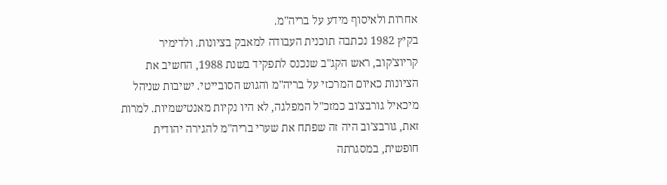אחרות ולאיסוף מידע על בריה"מ.
בקיץ 1982 נכתבה תוכנית העבודה למאבק בציונות. ולדימיר קריוצ'קוב, ראש הקג"ב שנכנס לתפקיד בשנת 1988, החשיב את הציונות כאיום המרכזי על בריה"מ והגוש הסובייטי. ישיבות שניהל מיכאיל גורבצ'וב כמזכ"ל המפלגה, לא היו נקיות מאנטישמיות. למרות זאת, גורבצ'וב היה זה שפתח את שערי בריה"מ להגירה יהודית חופשית, במסגרתה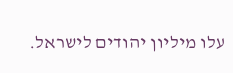עלו מיליון יהודים לישראל.